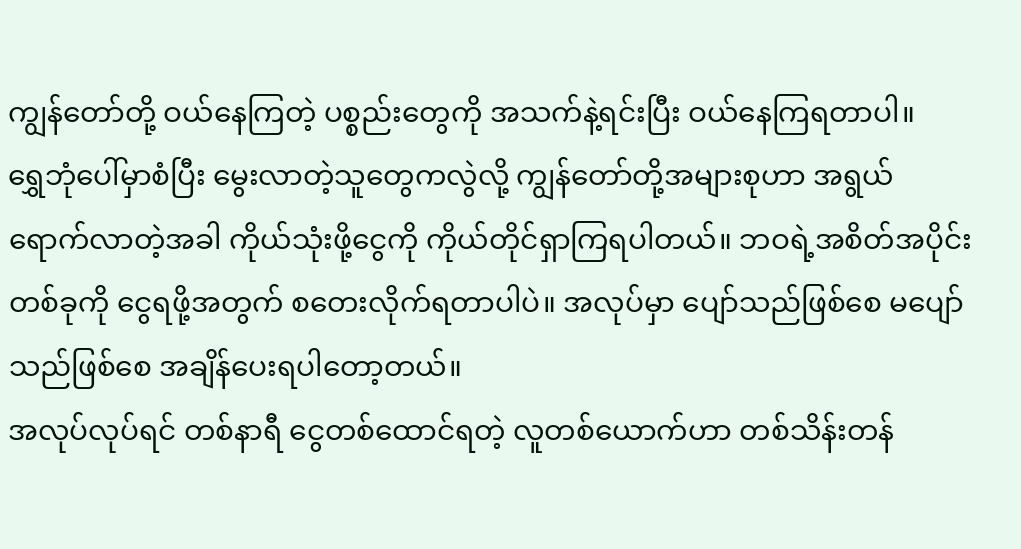ကျွန်တော်တို့ ဝယ်နေကြတဲ့ ပစ္စည်းတွေကို အသက်နဲ့ရင်းပြီး ဝယ်နေကြရတာပါ။
ရွှေဘုံပေါ်မှာစံပြီး မွေးလာတဲ့သူတွေကလွဲလို့ ကျွန်တော်တို့အများစုဟာ အရွယ်ရောက်လာတဲ့အခါ ကိုယ်သုံးဖို့ငွေကို ကိုယ်တိုင်ရှာကြရပါတယ်။ ဘဝရဲ့အစိတ်အပိုင်းတစ်ခုကို ငွေရဖို့အတွက် စတေးလိုက်ရတာပါပဲ။ အလုပ်မှာ ပျော်သည်ဖြစ်စေ မပျော်သည်ဖြစ်စေ အချိန်ပေးရပါတော့တယ်။
အလုပ်လုပ်ရင် တစ်နာရီ ငွေတစ်ထောင်ရတဲ့ လူတစ်ယောက်ဟာ တစ်သိန်းတန်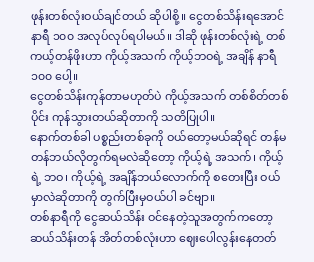ဖုန်းတစ်လုံးဝယ်ချင်တယ် ဆိုပါစို့။ ငွေတစ်သိန်းရအောင် နာရီ ၁၀၀ အလုပ်လုပ်ရပါမယ်။ ဒါဆို ဖုန်းတစ်လုံးရဲ့ တစ်ကယ့်တန်ဖိုးဟာ ကိုယ့်အသက် ကိုယ့်ဘဝရဲ့ အချိန် နာရီ ၁၀၀ ပေါ့။
ငွေတစ်သိန်းကုန်တာမဟုတ်ပဲ ကိုယ့်အသက် တစ်စိတ်တစ်ပိုင်း ကုန်သွားတယ်ဆိုတာကို သတိပြုပါ။
နောက်တစ်ခါ ပစ္စည်းတစ်ခုကို ဝယ်တော့မယ်ဆိုရင် တန်မတန်ဘယ်လိုတွက်ရမလဲဆိုတော့ ကိုယ့်ရဲ့ အသက်၊ ကိုယ့်ရဲ့ ဘဝ၊ ကိုယ့်ရဲ့ အချိန်ဘယ်လောက်ကို စတေးပြီး ဝယ်မှာလဲဆိုတာကို တွက်ပြီးမှဝယ်ပါ ခင်ဗျာ။
တစ်နာရီကို ငွေဆယ်သိန်း ဝင်နေတဲ့သူအတွက်ကတော့ ဆယ်သိန်းတန် အိတ်တစ်လုံးဟာ ဈေးပေါလွန်းနေတတ်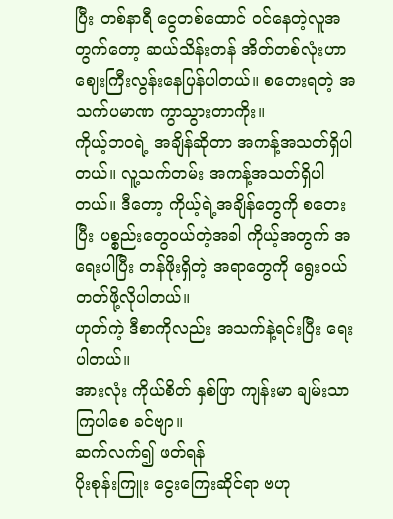ပြီး တစ်နာရီ ငွေတစ်ထောင် ဝင်နေတဲ့လူအတွက်တော့ ဆယ်သိန်းတန် အိတ်တစ်လုံးဟာ ဈေးကြီးလွန်းနေပြန်ပါတယ်။ စတေးရတဲ့ အသက်ပမာဏ ကွာသွားတာကိုး။
ကိုယ့်ဘဝရဲ့ အချိန်ဆိုတာ အကန့်အသတ်ရှိပါတယ်။ လူ့သက်တမ်း အကန့်အသတ်ရှိပါတယ်။ ဒီတော့ ကိုယ့်ရဲ့အချိန်တွေကို စတေးပြီး ပစ္စည်းတွေဝယ်တဲ့အခါ ကိုယ့်အတွက် အရေးပါပြီး တန်ဖိုးရှိတဲ့ အရာတွေကို ရွေးဝယ်တတ်ဖို့လိုပါတယ်။
ဟုတ်ကဲ့ ဒီစာကိုလည်း အသက်နဲ့ရင်းပြီး ရေးပါတယ်။
အားလုံး ကိုယ်စိတ် နှစ်ဖြာ ကျန်းမာ ချမ်းသာကြပါစေ ခင်ဗျာ။
ဆက်လက်၍ ဖတ်ရန်
ပိုးစုန်းကြူး ငွေးကြေးဆိုင်ရာ ဗဟု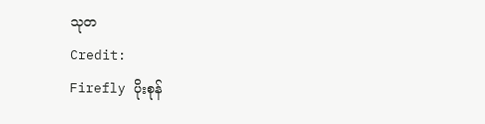သုတ
Credit:
Firefly ပိုးစုန်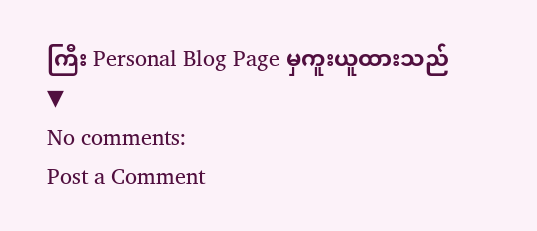ကြီး Personal Blog Page မှကူးယူထားသည်
▼
No comments:
Post a Comment